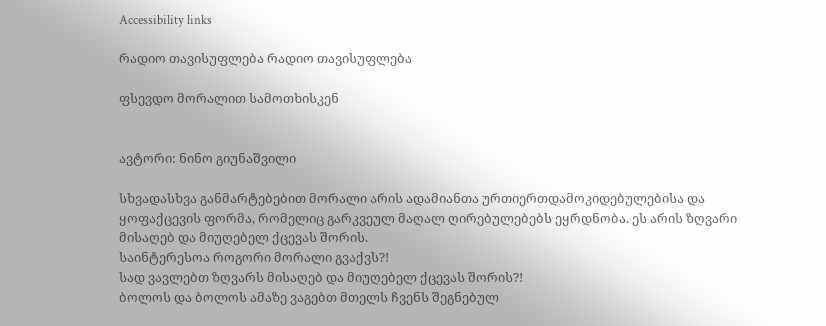Accessibility links

რადიო თავისუფლება რადიო თავისუფლება

ფსევდო მორალით სამოთხისკენ


ავტორი: ნინო გიუნაშვილი

სხვადასხვა განმარტებებით მორალი არის ადამიანთა ურთიერთდამოკიდებულებისა და ყოფაქცევის ფორმა, რომელიც გარკვეულ მაღალ ღირებულებებს ეყრდნობა. ეს არის ზღვარი მისაღებ და მიუღებელ ქცევას შორის.
საინტერესოა როგორი მორალი გვაქვს?!
სად ვავლებთ ზღვარს მისაღებ და მიუღებელ ქცევას შორის?!
ბოლოს და ბოლოს ამაზე ვაგებთ მთელს ჩვენს შეგნებულ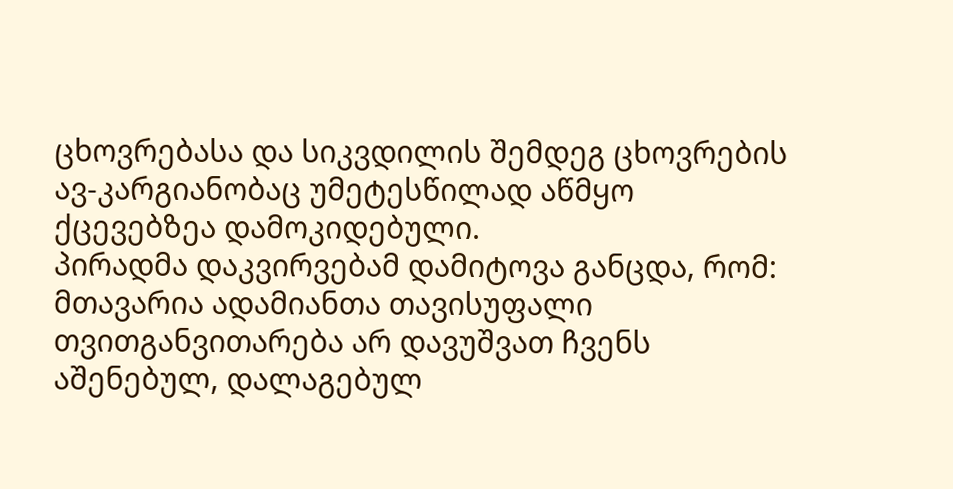ცხოვრებასა და სიკვდილის შემდეგ ცხოვრების ავ-კარგიანობაც უმეტესწილად აწმყო ქცევებზეა დამოკიდებული.
პირადმა დაკვირვებამ დამიტოვა განცდა, რომ:
მთავარია ადამიანთა თავისუფალი თვითგანვითარება არ დავუშვათ ჩვენს აშენებულ, დალაგებულ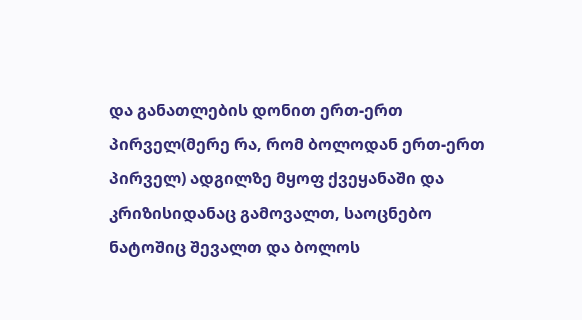და განათლების დონით ერთ-ერთ პირველ(მერე რა, რომ ბოლოდან ერთ-ერთ პირველ) ადგილზე მყოფ ქვეყანაში და კრიზისიდანაც გამოვალთ, საოცნებო ნატოშიც შევალთ და ბოლოს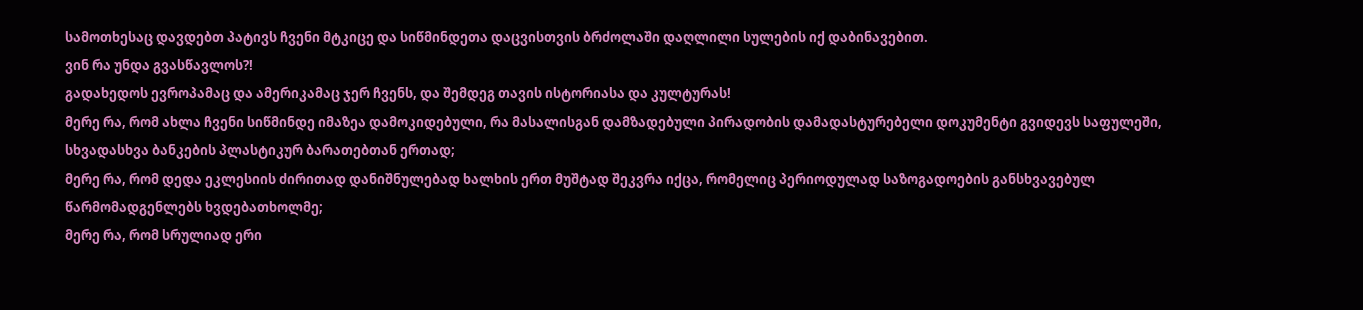სამოთხესაც დავდებთ პატივს ჩვენი მტკიცე და სიწმინდეთა დაცვისთვის ბრძოლაში დაღლილი სულების იქ დაბინავებით.
ვინ რა უნდა გვასწავლოს?!
გადახედოს ევროპამაც და ამერიკამაც ჯერ ჩვენს, და შემდეგ თავის ისტორიასა და კულტურას!
მერე რა, რომ ახლა ჩვენი სიწმინდე იმაზეა დამოკიდებული, რა მასალისგან დამზადებული პირადობის დამადასტურებელი დოკუმენტი გვიდევს საფულეში, სხვადასხვა ბანკების პლასტიკურ ბარათებთან ერთად;
მერე რა, რომ დედა ეკლესიის ძირითად დანიშნულებად ხალხის ერთ მუშტად შეკვრა იქცა, რომელიც პერიოდულად საზოგადოების განსხვავებულ წარმომადგენლებს ხვდებათხოლმე;
მერე რა, რომ სრულიად ერი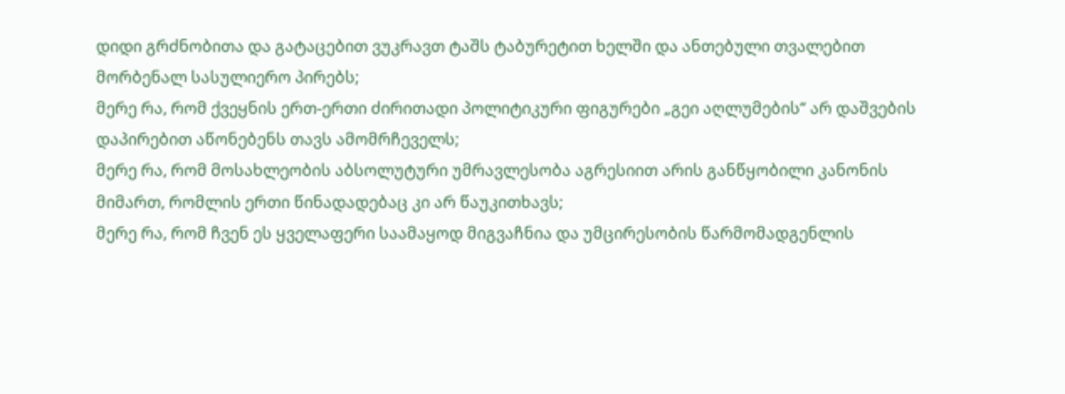დიდი გრძნობითა და გატაცებით ვუკრავთ ტაშს ტაბურეტით ხელში და ანთებული თვალებით მორბენალ სასულიერო პირებს;
მერე რა, რომ ქვეყნის ერთ-ერთი ძირითადი პოლიტიკური ფიგურები „გეი აღლუმების“ არ დაშვების დაპირებით აწონებენს თავს ამომრჩეველს;
მერე რა, რომ მოსახლეობის აბსოლუტური უმრავლესობა აგრესიით არის განწყობილი კანონის მიმართ, რომლის ერთი წინადადებაც კი არ წაუკითხავს;
მერე რა, რომ ჩვენ ეს ყველაფერი საამაყოდ მიგვაჩნია და უმცირესობის წარმომადგენლის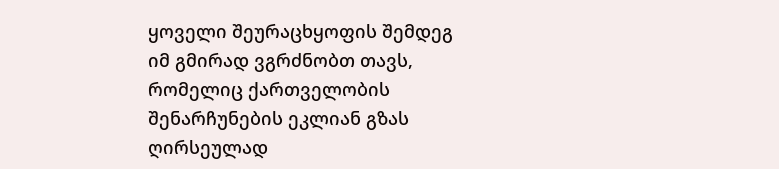ყოველი შეურაცხყოფის შემდეგ იმ გმირად ვგრძნობთ თავს, რომელიც ქართველობის შენარჩუნების ეკლიან გზას ღირსეულად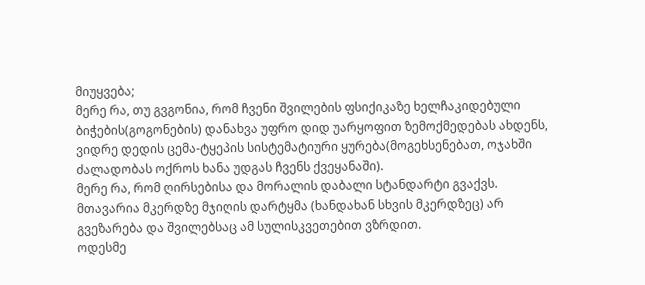მიუყვება;
მერე რა, თუ გვგონია, რომ ჩვენი შვილების ფსიქიკაზე ხელჩაკიდებული ბიჭების(გოგონების) დანახვა უფრო დიდ უარყოფით ზემოქმედებას ახდენს, ვიდრე დედის ცემა-ტყეპის სისტემატიური ყურება(მოგეხსენებათ, ოჯახში ძალადობას ოქროს ხანა უდგას ჩვენს ქვეყანაში).
მერე რა, რომ ღირსებისა და მორალის დაბალი სტანდარტი გვაქვს. მთავარია მკერდზე მჯიღის დარტყმა (ხანდახან სხვის მკერდზეც) არ გვეზარება და შვილებსაც ამ სულისკვეთებით ვზრდით.
ოდესმე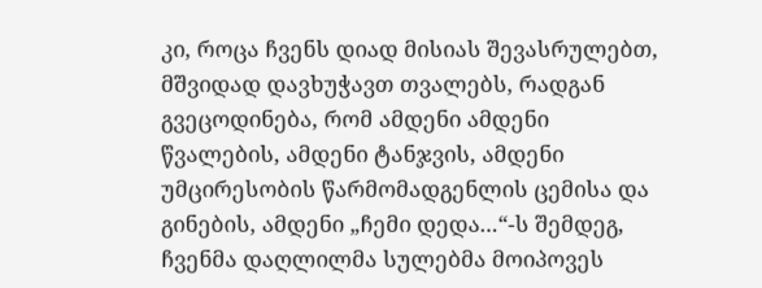კი, როცა ჩვენს დიად მისიას შევასრულებთ, მშვიდად დავხუჭავთ თვალებს, რადგან გვეცოდინება, რომ ამდენი ამდენი წვალების, ამდენი ტანჯვის, ამდენი უმცირესობის წარმომადგენლის ცემისა და გინების, ამდენი „ჩემი დედა...“-ს შემდეგ, ჩვენმა დაღლილმა სულებმა მოიპოვეს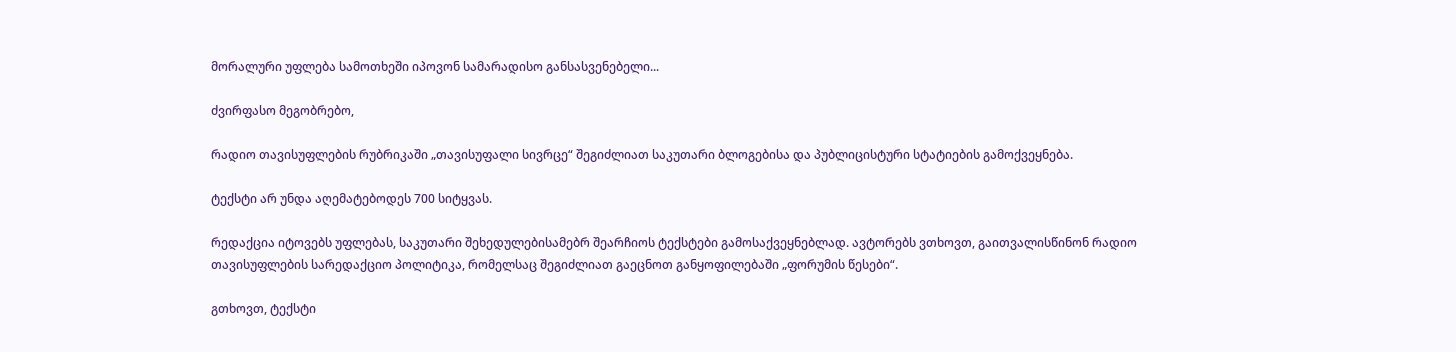მორალური უფლება სამოთხეში იპოვონ სამარადისო განსასვენებელი...

ძვირფასო მეგობრებო,

რადიო თავისუფლების რუბრიკაში „თავისუფალი სივრცე“ შეგიძლიათ საკუთარი ბლოგებისა და პუბლიცისტური სტატიების გამოქვეყნება.

ტექსტი არ უნდა აღემატებოდეს 700 სიტყვას.

რედაქცია იტოვებს უფლებას, საკუთარი შეხედულებისამებრ შეარჩიოს ტექსტები გამოსაქვეყნებლად. ავტორებს ვთხოვთ, გაითვალისწინონ რადიო თავისუფლების სარედაქციო პოლიტიკა, რომელსაც შეგიძლიათ გაეცნოთ განყოფილებაში „ფორუმის წესები“.

გთხოვთ, ტექსტი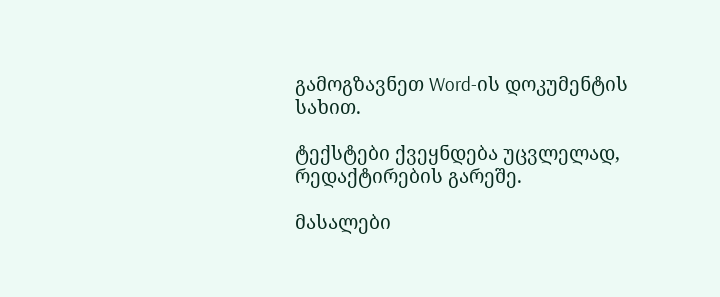გამოგზავნეთ Word-ის დოკუმენტის სახით.

ტექსტები ქვეყნდება უცვლელად, რედაქტირების გარეშე.

მასალები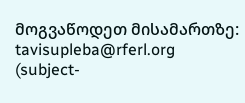მოგვაწოდეთ მისამართზე: tavisupleba@rferl.org
(subject-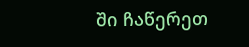ში ჩაწერეთ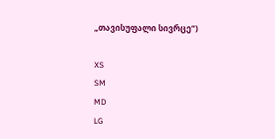„თავისუფალი სივრცე“)

XS
SM
MD
LG